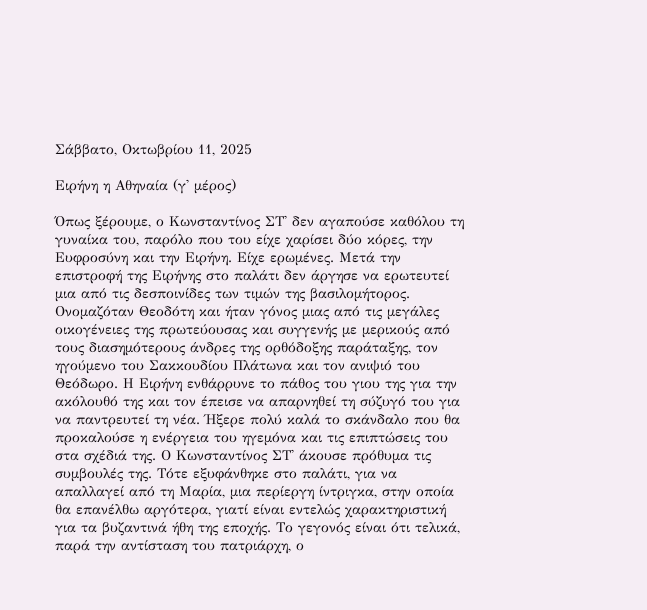Σάββατο, Οκτωβρίου 11, 2025

Ειρήνη η Αθηναία (γ' μέρος)

Όπως ξέρουμε, ο Κωνσταντίνος ΣΤ' δεν αγαπούσε καθόλου τη γυναίκα του, παρόλο που του είχε χαρίσει δύο κόρες, την Ευφροσύνη και την Ειρήνη. Είχε ερωμένες. Μετά την επιστροφή της Ειρήνης στο παλάτι δεν άργησε να ερωτευτεί μια από τις δεσποινίδες των τιμών της βασιλομήτορος. Ονομαζόταν Θεοδότη και ήταν γόνος μιας από τις μεγάλες οικογένειες της πρωτεύουσας και συγγενής με μερικούς από τους διασημότερους άνδρες της ορθόδοξης παράταξης, τον ηγούμενο του Σακκουδίου Πλάτωνα και τον ανιψιό του Θεόδωρο. Η Ειρήνη ενθάρρυνε το πάθος του γιου της για την ακόλουθό της και τον έπεισε να απαρνηθεί τη σύζυγό του για να παντρευτεί τη νέα. Ήξερε πολύ καλά το σκάνδαλο που θα προκαλούσε η ενέργεια του ηγεμόνα και τις επιπτώσεις του στα σχέδιά της. Ο Κωνσταντίνος ΣΤ' άκουσε πρόθυμα τις συμβουλές της. Τότε εξυφάνθηκε στο παλάτι, για να απαλλαγεί από τη Μαρία, μια περίεργη ίντριγκα, στην οποία θα επανέλθω αργότερα, γιατί είναι εντελώς χαρακτηριστική για τα βυζαντινά ήθη της εποχής. Το γεγονός είναι ότι τελικά, παρά την αντίσταση του πατριάρχη, ο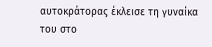αυτοκράτορας έκλεισε τη γυναίκα του στο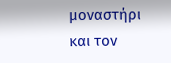μοναστήρι και τον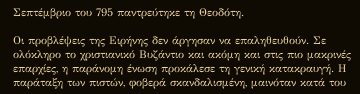Σεπτέμβριο του 795 παντρεύτηκε τη Θεοδότη.

Οι προβλέψεις της Ειρήνης δεν άργησαν να επαληθευθούν. Σε ολόκληρο το χριστιανικό Βυζάντιο και ακόμη και στις πιο μακρινές επαρχίες, η παράνομη ένωση προκάλεσε τη γενική κατακραυγή. Η παράταξη των πιστών, φοβερά σκανδαλισμένη, μαινόταν κατά του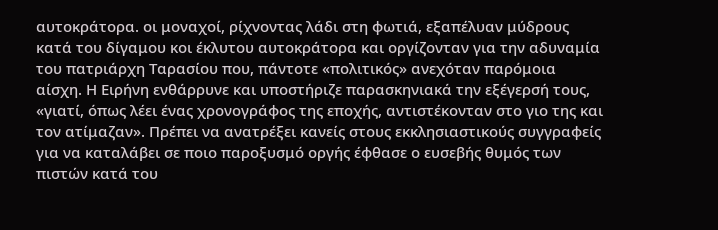αυτοκράτορα. οι μοναχοί, ρίχνοντας λάδι στη φωτιά, εξαπέλυαν μύδρους κατά του δίγαμου κοι έκλυτου αυτοκράτορα και οργίζονταν για την αδυναμία του πατριάρχη Ταρασίου που, πάντοτε «πολιτικός» ανεχόταν παρόμοια αίσχη. Η Ειρήνη ενθάρρυνε και υποστήριζε παρασκηνιακά την εξέγερσή τους, «γιατί, όπως λέει ένας χρονογράφος της εποχής, αντιστέκονταν στο γιο της και τον ατίμαζαν». Πρέπει να ανατρέξει κανείς στους εκκλησιαστικούς συγγραφείς για να καταλάβει σε ποιο παροξυσμό οργής έφθασε ο ευσεβής θυμός των πιστών κατά του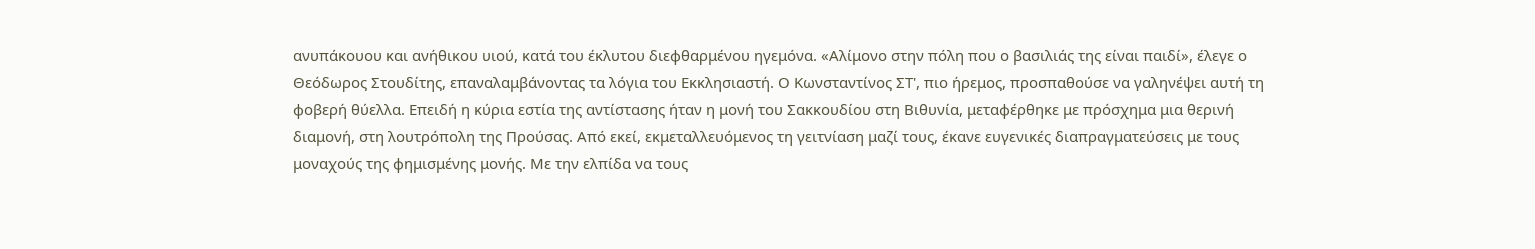ανυπάκουου και ανήθικου υιού, κατά του έκλυτου διεφθαρμένου ηγεμόνα. «Αλίμονο στην πόλη που ο βασιλιάς της είναι παιδί», έλεγε ο Θεόδωρος Στουδίτης, επαναλαμβάνοντας τα λόγια του Εκκλησιαστή. Ο Κωνσταντίνος ΣΤ', πιο ήρεμος, προσπαθούσε να γαληνέψει αυτή τη φοβερή θύελλα. Επειδή η κύρια εστία της αντίστασης ήταν η μονή του Σακκουδίου στη Βιθυνία, μεταφέρθηκε με πρόσχημα μια θερινή διαμονή, στη λουτρόπολη της Προύσας. Από εκεί, εκμεταλλευόμενος τη γειτνίαση μαζί τους, έκανε ευγενικές διαπραγματεύσεις με τους μοναχούς της φημισμένης μονής. Με την ελπίδα να τους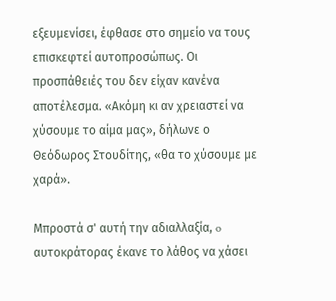εξευμενίσει, έφθασε στο σημείο να τους επισκεφτεί αυτοπροσώπως. Οι προσπάθειές του δεν είχαν κανένα αποτέλεσμα. «Ακόμη κι αν χρειαστεί να χύσουμε το αίμα μας», δήλωνε ο Θεόδωρος Στουδίτης, «θα το χύσουμε με χαρά».

Μπροστά σ' αυτή την αδιαλλαξία, o αυτοκράτορας έκανε το λάθος να χάσει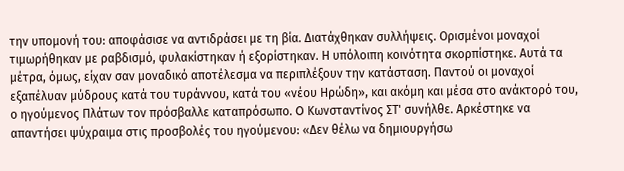την υπομονή του: αποφάσισε να αντιδράσει με τη βία. Διατάχθηκαν συλλήψεις. Ορισμένοι μοναχοί τιμωρήθηκαν με ραβδισμό, φυλακίστηκαν ή εξορίστηκαν. Η υπόλοιπη κοινότητα σκορπίστηκε. Αυτά τα μέτρα, όμως, είχαν σαν μοναδικό αποτέλεσμα να περιπλέξουν την κατάσταση. Παντού οι μοναχοί εξαπέλυαν μύδρους κατά του τυράννου, κατά του «νέου Ηρώδη», και ακόμη και μέσα στο ανάκτορό του, ο ηγούμενος Πλάτων τον πρόσβαλλε καταπρόσωπο. O Κωνσταντίνος ΣΤ' συνήλθε. Αρκέστηκε να απαντήσει ψύχραιμα στις προσβολές του ηγούμενου: «Δεν θέλω να δημιουργήσω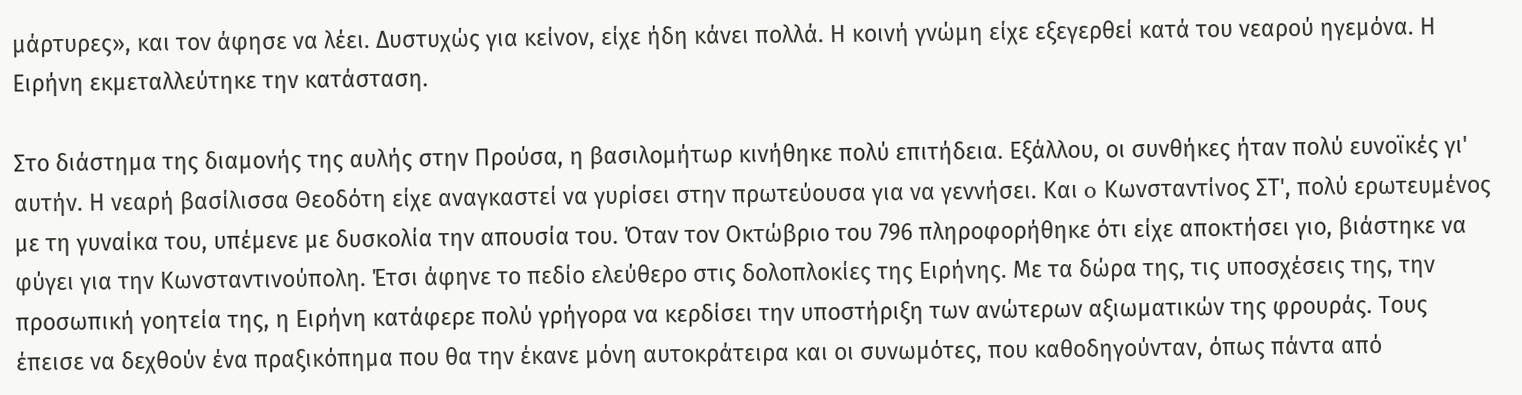μάρτυρες», και τον άφησε να λέει. Δυστυχώς για κείνον, είχε ήδη κάνει πολλά. Η κοινή γνώμη είχε εξεγερθεί κατά του νεαρού ηγεμόνα. Η Ειρήνη εκμεταλλεύτηκε την κατάσταση.

Στο διάστημα της διαμονής της αυλής στην Προύσα, η βασιλομήτωρ κινήθηκε πολύ επιτήδεια. Εξάλλου, οι συνθήκες ήταν πολύ ευνοϊκές γι' αυτήν. Η νεαρή βασίλισσα Θεοδότη είχε αναγκαστεί να γυρίσει στην πρωτεύουσα για να γεννήσει. Και o Κωνσταντίνος ΣΤ', πολύ ερωτευμένος με τη γυναίκα του, υπέμενε με δυσκολία την απουσία του. Όταν τον Οκτώβριο του 796 πληροφορήθηκε ότι είχε αποκτήσει γιο, βιάστηκε να φύγει για την Κωνσταντινούπολη. Έτσι άφηνε το πεδίο ελεύθερο στις δολοπλοκίες της Ειρήνης. Με τα δώρα της, τις υποσχέσεις της, την προσωπική γοητεία της, η Ειρήνη κατάφερε πολύ γρήγορα να κερδίσει την υποστήριξη των ανώτερων αξιωματικών της φρουράς. Τους έπεισε να δεχθούν ένα πραξικόπημα που θα την έκανε μόνη αυτοκράτειρα και οι συνωμότες, που καθοδηγούνταν, όπως πάντα από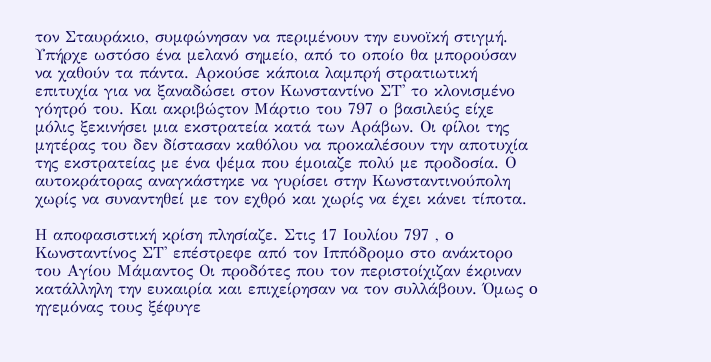τον Σταυράκιο, συμφώνησαν να περιμένουν την ευνοϊκή στιγμή. Υπήρχε ωστόσο ένα μελανό σημείο, από το οποίο θα μπορούσαν να χαθούν τα πάντα. Αρκούσε κάποια λαμπρή στρατιωτική επιτυχία για να ξαναδώσει στον Κωνσταντίνο ΣΤ' το κλονισμένο γόητρό του. Και ακριβώςτον Μάρτιο του 797 ο βασιλεύς είχε μόλις ξεκινήσει μια εκστρατεία κατά των Αράβων. Οι φίλοι της μητέρας του δεν δίστασαν καθόλου να προκαλέσουν την αποτυχία της εκστρατείας με ένα ψέμα που έμοιαζε πολύ με προδοσία. Ο αυτοκράτορας αναγκάστηκε να γυρίσει στην Κωνσταντινούπολη χωρίς να συναντηθεί με τον εχθρό και χωρίς να έχει κάνει τίποτα.

Η αποφασιστική κρίση πλησίαζε. Στις 17 Ιουλίου 797 , o Κωνσταντίνος ΣΤ' επέστρεφε από τον Ιππόδρομο στο ανάκτορο του Αγίου Μάμαντος Οι προδότες που τον περιστοίχιζαν έκριναν κατάλληλη την ευκαιρία και επιχείρησαν να τον συλλάβουν. Όμως o ηγεμόνας τους ξέφυγε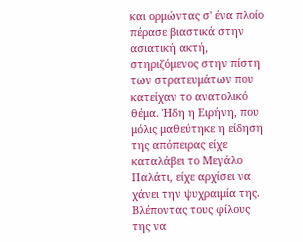και ορμώντας σ' ένα πλοίο πέρασε βιαστικά στην ασιατική ακτή, στηριζόμενος στην πίστη των στρατευμάτων που κατείχαν το ανατολικό θέμα. Ήδη η Ειρήνη, που μόλις μαθεύτηκε η είδηση της απόπειρας είχε καταλάβει το Μεγάλο Παλάτι, είχε αρχίσει να χάνει την ψυχραιμία της. Βλέποντας τους φίλους της να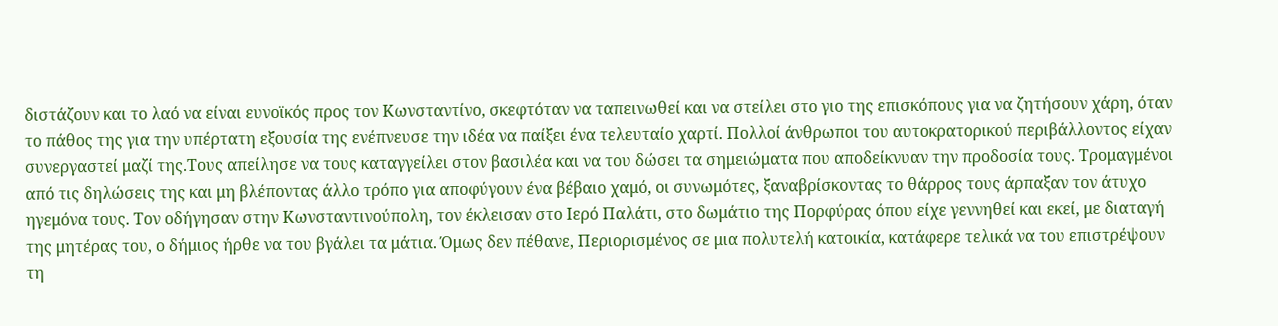διστάζουν και το λαό να είναι ευνοϊκός προς τον Κωνσταντίνο, σκεφτόταν να ταπεινωθεί και να στείλει στο γιο της επισκόπους για να ζητήσουν χάρη, όταν το πάθος της για την υπέρτατη εξουσία της ενέπνευσε την ιδέα να παίξει ένα τελευταίο χαρτί. Πολλοί άνθρωποι του αυτοκρατορικού περιβάλλοντος είχαν συνεργαστεί μαζί της.Τους απείλησε να τους καταγγείλει στον βασιλέα και να του δώσει τα σημειώματα που αποδείκνυαν την προδοσία τους. Τρομαγμένοι από τις δηλώσεις της και μη βλέποντας άλλο τρόπο για αποφύγουν ένα βέβαιο χαμό, οι συνωμότες, ξαναβρίσκοντας το θάρρος τους άρπαξαν τον άτυχο ηγεμόνα τους. Τον οδήγησαν στην Κωνσταντινούπολη, τον έκλεισαν στο Ιερό Παλάτι, στο δωμάτιο της Πορφύρας όπου είχε γεννηθεί και εκεί, με διαταγή της μητέρας του, ο δήμιος ήρθε να του βγάλει τα μάτια. Όμως δεν πέθανε, Περιορισμένος σε μια πολυτελή κατοικία, κατάφερε τελικά να του επιστρέψουν τη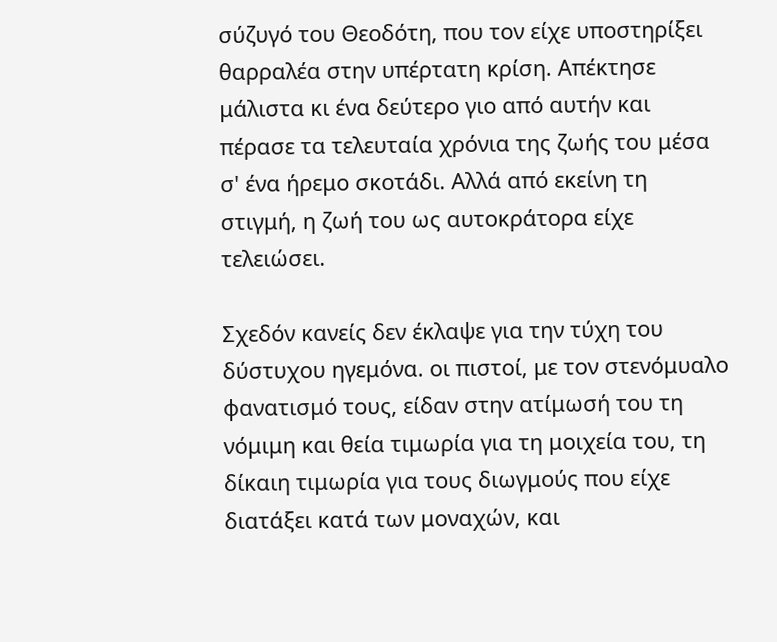σύζυγό του Θεοδότη, που τον είχε υποστηρίξει θαρραλέα στην υπέρτατη κρίση. Απέκτησε μάλιστα κι ένα δεύτερο γιο από αυτήν και πέρασε τα τελευταία χρόνια της ζωής του μέσα σ' ένα ήρεμο σκοτάδι. Αλλά από εκείνη τη στιγμή, η ζωή του ως αυτοκράτορα είχε τελειώσει.

Σχεδόν κανείς δεν έκλαψε για την τύχη του δύστυχου ηγεμόνα. οι πιστοί, με τον στενόμυαλο φανατισμό τους, είδαν στην ατίμωσή του τη νόμιμη και θεία τιμωρία για τη μοιχεία του, τη δίκαιη τιμωρία για τους διωγμούς που είχε διατάξει κατά των μοναχών, και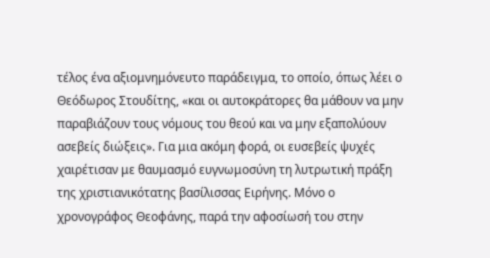τέλος ένα αξιομνημόνευτο παράδειγμα, το οποίο, όπως λέει ο Θεόδωρος Στουδίτης, «και οι αυτοκράτορες θα μάθουν να μην παραβιάζουν τους νόμους του θεού και να μην εξαπολύουν ασεβείς διώξεις». Για μια ακόμη φορά, οι ευσεβείς ψυχές χαιρέτισαν με θαυμασμό ευγνωμοσύνη τη λυτρωτική πράξη της χριστιανικότατης βασίλισσας Ειρήνης. Μόνο ο χρονογράφος Θεοφάνης, παρά την αφοσίωσή του στην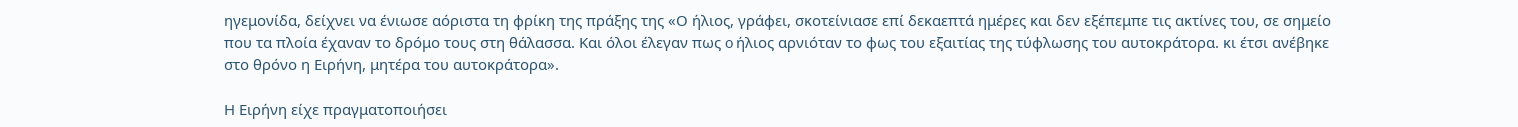ηγεμονίδα, δείχνει να ένιωσε αόριστα τη φρίκη της πράξης της «Ο ήλιος, γράφει, σκοτείνιασε επί δεκαεπτά ημέρες και δεν εξέπεμπε τις ακτίνες του, σε σημείο που τα πλοία έχαναν το δρόμο τους στη θάλασσα. Και όλοι έλεγαν πως o ήλιος αρνιόταν το φως του εξαιτίας της τύφλωσης του αυτοκράτορα. κι έτσι ανέβηκε στο θρόνο η Ειρήνη, μητέρα του αυτοκράτορα».

Η Ειρήνη είχε πραγματοποιήσει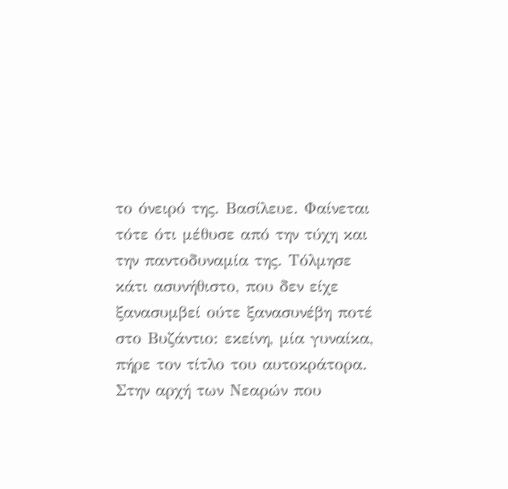το όνειρό της. Βασίλευε. Φαίνεται τότε ότι μέθυσε από την τύχη και την παντοδυναμία της. Τόλμησε κάτι ασυνήθιστο, που δεν είχε ξανασυμβεί ούτε ξανασυνέβη ποτέ στο Βυζάντιο: εκείνη, μία γυναίκα, πήρε τον τίτλο του αυτοκράτορα. Στην αρχή των Νεαρών που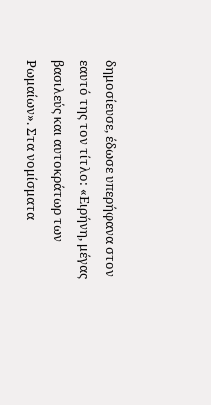δημοσίευσε, έδωσε υπερήφανα στον εαυτό της τον τίτλο: «Ειρήνη, μέγας βασιλεύς και αυτοκράτωρ των Ρωμαίων». Στα νομίσματα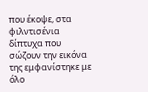που έκοψε, στα φιλντισένια δίπτυχα που σώζουν την εικόνα της εμφανίστηκε με όλο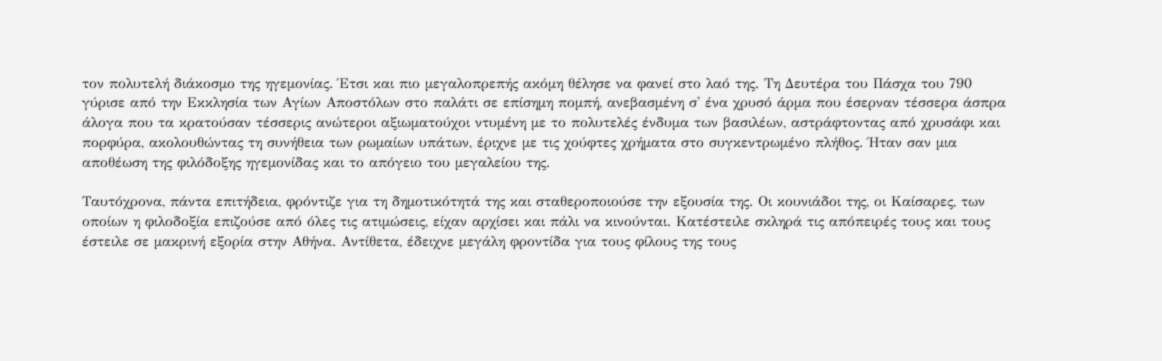τον πολυτελή διάκοσμο της ηγεμονίας. Έτσι και πιο μεγαλοπρεπής ακόμη θέλησε να φανεί στο λαό της. Τη Δευτέρα του Πάσχα του 790 γύρισε από την Εκκλησία των Αγίων Αποστόλων στο παλάτι σε επίσημη πομπή, ανεβασμένη σ' ένα χρυσό άρμα που έσερναν τέσσερα άσπρα άλογα που τα κρατούσαν τέσσερις ανώτεροι αξιωματούχοι ντυμένη με το πολυτελές ένδυμα των βασιλέων, αστράφτοντας από χρυσάφι και πορφύρα, ακολουθώντας τη συνήθεια των ρωμαίων υπάτων, έριχνε με τις χούφτες χρήματα στο συγκεντρωμένο πλήθος. Ήταν σαν μια αποθέωση της φιλόδοξης ηγεμονίδας και το απόγειο του μεγαλείου της.

Ταυτόχρονα, πάντα επιτήδεια, φρόντιζε για τη δημοτικότητά της και σταθεροποιούσε την εξουσία της. Οι κουνιάδοι της, οι Καίσαρες, των οποίων η φιλοδοξία επιζούσε από όλες τις ατιμώσεις, είχαν αρχίσει και πάλι να κινούνται. Κατέστειλε σκληρά τις απόπειρές τους και τους έστειλε σε μακρινή εξορία στην Αθήνα. Αντίθετα, έδειχνε μεγάλη φροντίδα για τους φίλους της τους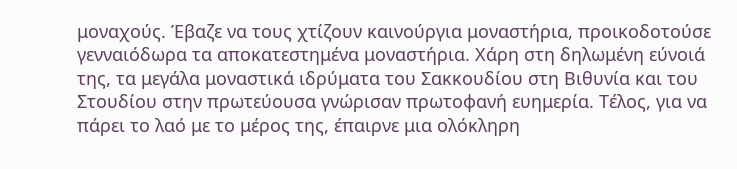μοναχούς. Έβαζε να τους χτίζουν καινούργια μοναστήρια, προικοδοτούσε γενναιόδωρα τα αποκατεστημένα μοναστήρια. Χάρη στη δηλωμένη εύνοιά της, τα μεγάλα μοναστικά ιδρύματα του Σακκουδίου στη Βιθυνία και του Στουδίου στην πρωτεύουσα γνώρισαν πρωτοφανή ευημερία. Τέλος, για να πάρει το λαό με το μέρος της, έπαιρνε μια ολόκληρη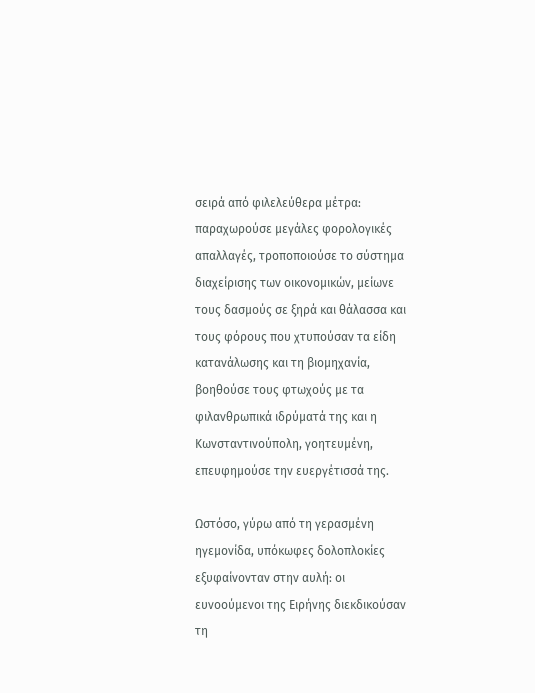σειρά από φιλελεύθερα μέτρα: παραχωρούσε μεγάλες φορολογικές απαλλαγές, τροποποιούσε το σύστημα διαχείρισης των οικονομικών, μείωνε τους δασμούς σε ξηρά και θάλασσα και τους φόρους που χτυπούσαν τα είδη κατανάλωσης και τη βιομηχανία, βοηθούσε τους φτωχούς με τα φιλανθρωπικά ιδρύματά της και η Κωνσταντινούπολη, γοητευμένη, επευφημούσε την ευεργέτισσά της.

Ωστόσο, γύρω από τη γερασμένη ηγεμονίδα, υπόκωφες δολοπλοκίες εξυφαίνονταν στην αυλή: οι ευνοούμενοι της Ειρήνης διεκδικούσαν τη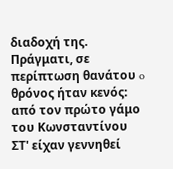διαδοχή της. Πράγματι, σε περίπτωση θανάτου o θρόνος ήταν κενός: από τον πρώτο γάμο του Κωνσταντίνου ΣΤ' είχαν γεννηθεί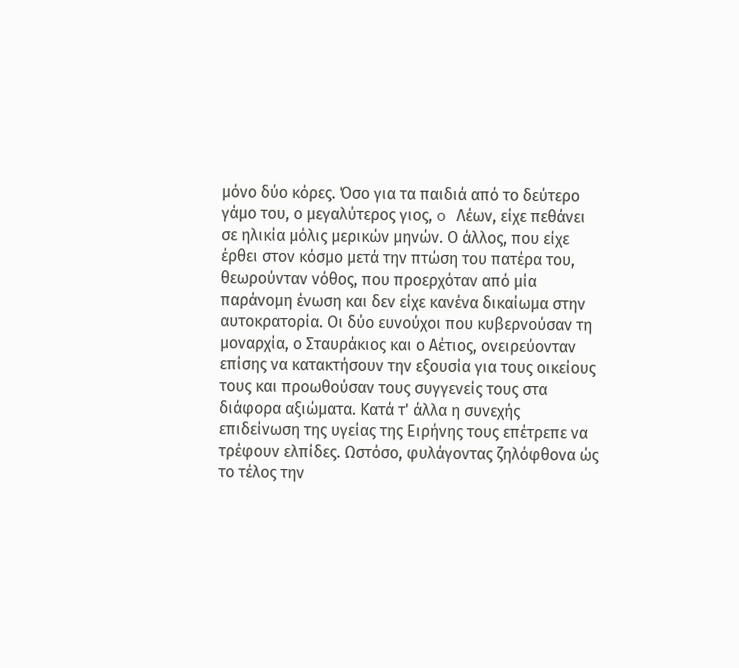μόνο δύο κόρες. Όσο για τα παιδιά από το δεύτερο γάμο του, ο μεγαλύτερος γιος, o Λέων, είχε πεθάνει σε ηλικία μόλις μερικών μηνών. Ο άλλος, που είχε έρθει στον κόσμο μετά την πτώση του πατέρα του, θεωρούνταν νόθος, που προερχόταν από μία παράνομη ένωση και δεν είχε κανένα δικαίωμα στην αυτοκρατορία. Οι δύο ευνούχοι που κυβερνούσαν τη μοναρχία, ο Σταυράκιος και ο Αέτιος, ονειρεύονταν επίσης να κατακτήσουν την εξουσία για τους οικείους τους και προωθούσαν τους συγγενείς τους στα διάφορα αξιώματα. Κατά τ' άλλα η συνεχής επιδείνωση της υγείας της Ειρήνης τους επέτρεπε να τρέφουν ελπίδες. Ωστόσο, φυλάγοντας ζηλόφθονα ώς το τέλος την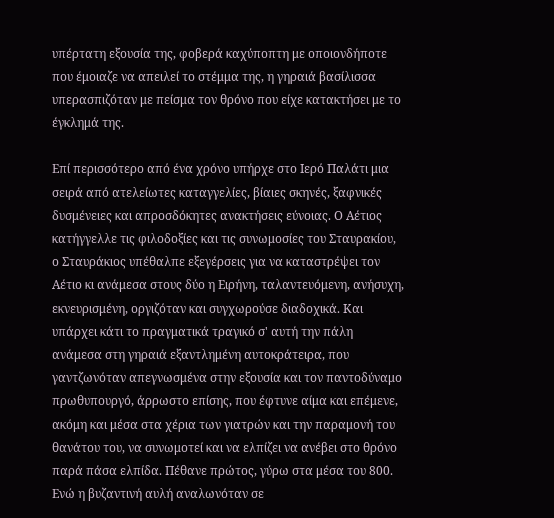υπέρτατη εξουσία της, φοβερά καχύποπτη με οποιονδήποτε που έμοιαζε να απειλεί το στέμμα της, η γηραιά βασίλισσα υπερασπιζόταν με πείσμα τον θρόνο που είχε κατακτήσει με το έγκλημά της.

Επί περισσότερο από ένα χρόνο υπήρχε στο Ιερό Παλάτι μια σειρά από ατελείωτες καταγγελίες, βίαιες σκηνές, ξαφνικές δυσμένειες και απροσδόκητες ανακτήσεις εύνοιας. Ο Αέτιος κατήγγελλε τις φιλοδοξίες και τις συνωμοσίες του Σταυρακίου, ο Σταυράκιος υπέθαλπε εξεγέρσεις για να καταστρέψει τον Αέτιο κι ανάμεσα στους δύο η Ειρήνη, ταλαντευόμενη, ανήσυχη, εκνευρισμένη, οργιζόταν και συγχωρούσε διαδοχικά. Και υπάρχει κάτι το πραγματικά τραγικό σ' αυτή την πάλη ανάμεσα στη γηραιά εξαντλημένη αυτοκράτειρα, που γαντζωνόταν απεγνωσμένα στην εξουσία και τον παντοδύναμο πρωθυπουργό, άρρωστο επίσης, που έφτυνε αίμα και επέμενε, ακόμη και μέσα στα χέρια των γιατρών και την παραμονή του θανάτου του, να συνωμοτεί και να ελπίζει να ανέβει στο θρόνο παρά πάσα ελπίδα. Πέθανε πρώτος, γύρω στα μέσα του 800. Ενώ η βυζαντινή αυλή αναλωνόταν σε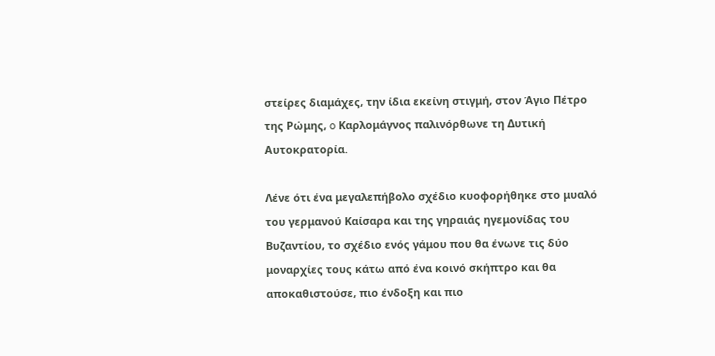στείρες διαμάχες, την ίδια εκείνη στιγμή, στον Άγιο Πέτρο της Ρώμης, o Καρλομάγνος παλινόρθωνε τη Δυτική Αυτοκρατορία.

Λένε ότι ένα μεγαλεπήβολο σχέδιο κυοφορήθηκε στο μυαλό του γερμανού Καίσαρα και της γηραιάς ηγεμονίδας του Βυζαντίου, το σχέδιο ενός γάμου που θα ένωνε τις δύο μοναρχίες τους κάτω από ένα κοινό σκήπτρο και θα αποκαθιστούσε, πιο ένδοξη και πιο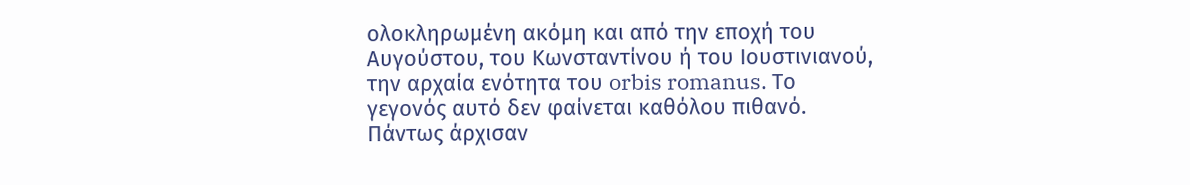ολοκληρωμένη ακόμη και από την εποχή του Αυγούστου, του Κωνσταντίνου ή του Ιουστινιανού, την αρχαία ενότητα του orbis romanus. Το γεγονός αυτό δεν φαίνεται καθόλου πιθανό. Πάντως άρχισαν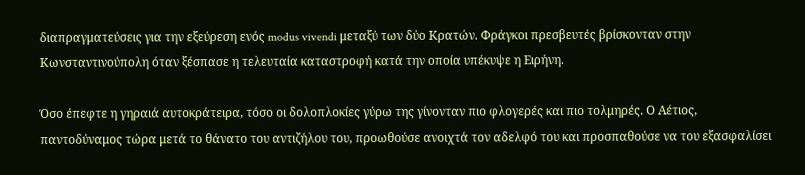διαπραγματεύσεις για την εξεύρεση ενός modus vivendi μεταξύ των δύο Κρατών. Φράγκοι πρεσβευτές βρίσκονταν στην Κωνσταντινούπολη όταν ξέσπασε η τελευταία καταστροφή κατά την οποία υπέκυψε η Ειρήνη.

Όσο έπεφτε η γηραιά αυτοκράτειρα, τόσο οι δολοπλοκίες γύρω της γίνονταν πιο φλογερές και πιο τολμηρές. Ο Αέτιος, παντοδύναμος τώρα μετά το θάνατο του αντιζήλου του, προωθούσε ανοιχτά τον αδελφό του και προσπαθούσε να του εξασφαλίσει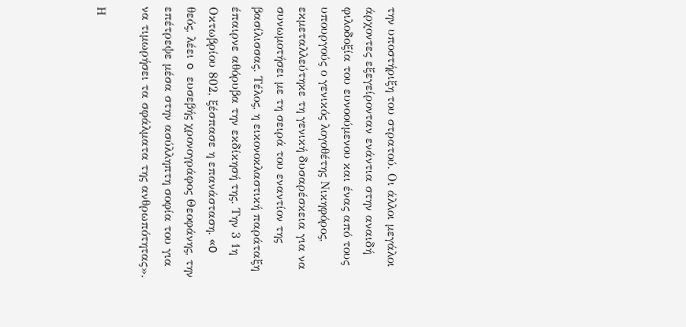την υποστήριξη του στρατού. Οι άλλοι μεγάλοι άρχοντες εξεγείρονταν ενάντια στην αναιδή φιλοδοξία του ευνοούμενου και ένας από τους υπουργούς ο γενικός λογοθέτης Νικηφόρος, εκμεταλλεύτηκε τη γενική δυσαρέσκεια για να συνωμοτήσει με τη σειρά του εναντίον της βασίλισσας. Τέλος, η εικονοκλαστική παράταξη έπαιρνε αθόρυβα την εκδίκησή της. Την 3 1η Οκτωβρίου 802, ξέσπασε η επανάσταση. «O θεός, λέει o ευσεβής χρονογράφος Θεοφάνης, την επέτρεψε μέσα στην ασύλληπτη σοφία του για να τιμωρήσει τα σφάλματα της ανθρωπότητας».

Η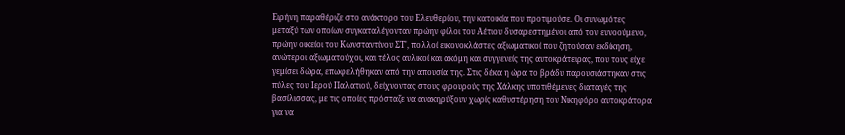Ειρήνη παραθέριζε στο ανάκτορο του Ελευθερίου, την κατοικία που προτιμούσε. Οι συνωμότες μεταξύ των οποίων συγκαταλέγονταν πρώην φίλοι του Αέτιου δυσαρεστημένοι από τον ευνοούμενο, πρώην οικείοι του Κωνσταντίνου ΣΤ', πολλοί εικονοκλάστες αξιωματικοί που ζητούσαν εκδίκηση, ανώτεροι αξιωματούχοι, και τέλος αυλικοί και ακόμη και συγγενείς της αυτοκράτειρας, που τους είχε γεμίσει δώρα, επωφελήθηκαν από την απουσία της. Στις δέκα η ώρα το βράδυ παρουσιάστηκαν στις πύλες του Ιερού Παλατιού, δείχνοντας στους φρουρούς της Χάλκης υποτιθέμενες διαταγές της βασίλισσας, με τις οποίες πρόσταζε να ανακηρύξουν χωρίς καθυστέρηση τον Νικηφόρο αυτοκράτορα για να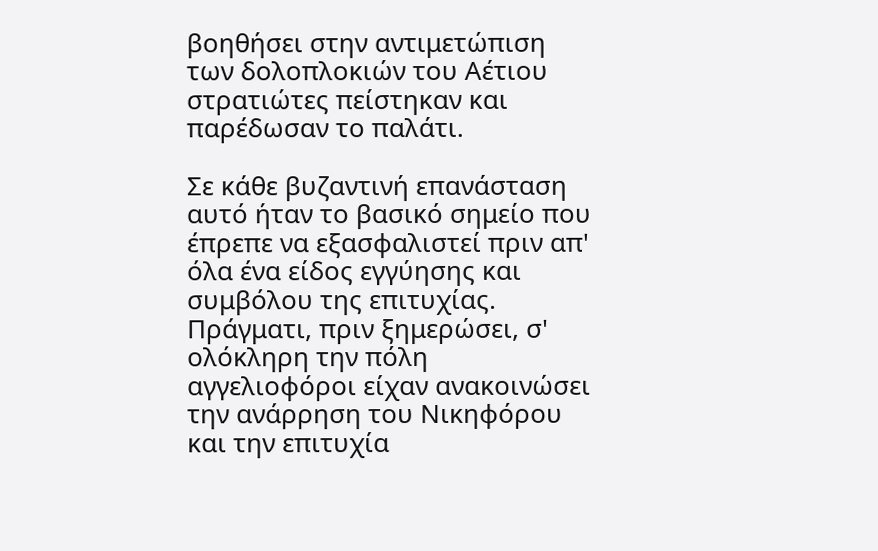βοηθήσει στην αντιμετώπιση των δολοπλοκιών του Αέτιου στρατιώτες πείστηκαν και παρέδωσαν το παλάτι.

Σε κάθε βυζαντινή επανάσταση αυτό ήταν το βασικό σημείο που έπρεπε να εξασφαλιστεί πριν απ' όλα ένα είδος εγγύησης και συμβόλου της επιτυχίας. Πράγματι, πριν ξημερώσει, σ' ολόκληρη την πόλη αγγελιοφόροι είχαν ανακοινώσει την ανάρρηση του Νικηφόρου και την επιτυχία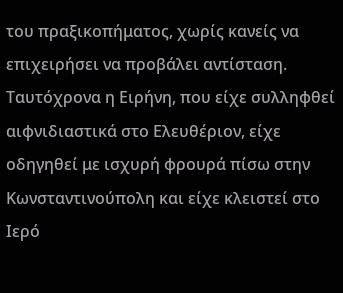του πραξικοπήματος, χωρίς κανείς να επιχειρήσει να προβάλει αντίσταση. Ταυτόχρονα η Ειρήνη, που είχε συλληφθεί αιφνιδιαστικά στο Ελευθέριον, είχε οδηγηθεί με ισχυρή φρουρά πίσω στην Κωνσταντινούπολη και είχε κλειστεί στο Ιερό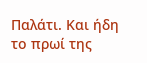Παλάτι. Και ήδη το πρωί της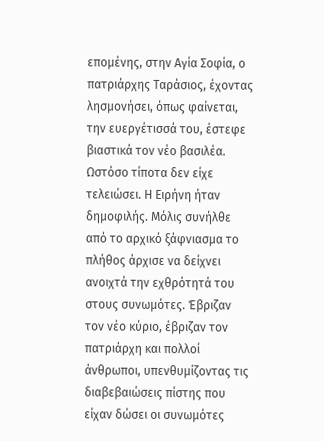επομένης, στην Αγία Σοφία, ο πατριάρχης Ταράσιος, έχοντας λησμονήσει, όπως φαίνεται, την ευεργέτισσά του, έστεφε βιαστικά τον νέο βασιλέα. Ωστόσο τίποτα δεν είχε τελειώσει. Η Ειρήνη ήταν δημοφιλής. Μόλις συνήλθε από το αρχικό ξάφνιασμα το πλήθος άρχισε να δείχνει ανοιχτά την εχθρότητά του στους συνωμότες. Έβριζαν τον νέο κύριο, έβριζαν τον πατριάρχη και πολλοί άνθρωποι, υπενθυμίζοντας τις διαβεβαιώσεις πίστης που είχαν δώσει οι συνωμότες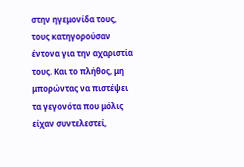στην ηγεμονίδα τους, τους κατηγορούσαν έντονα για την αχαριστία τους. Και το πλήθος, μη μπορώντας να πιστέψει τα γεγονότα που μόλις είχαν συντελεστεί,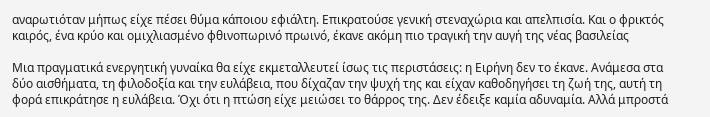αναρωτιόταν μήπως είχε πέσει θύμα κάποιου εφιάλτη. Επικρατούσε γενική στεναχώρια και απελπισία. Και ο φρικτός καιρός, ένα κρύο και ομιχλιασμένο φθινοπωρινό πρωινό, έκανε ακόμη πιο τραγική την αυγή της νέας βασιλείας

Μια πραγματικά ενεργητική γυναίκα θα είχε εκμεταλλευτεί ίσως τις περιστάσεις: η Ειρήνη δεν το έκανε. Ανάμεσα στα δύο αισθήματα, τη φιλοδοξία και την ευλάβεια, που δίχαζαν την ψυχή της και είχαν καθοδηγήσει τη ζωή της, αυτή τη φορά επικράτησε η ευλάβεια. Όχι ότι η πτώση είχε μειώσει το θάρρος της. Δεν έδειξε καμία αδυναμία. Αλλά μπροστά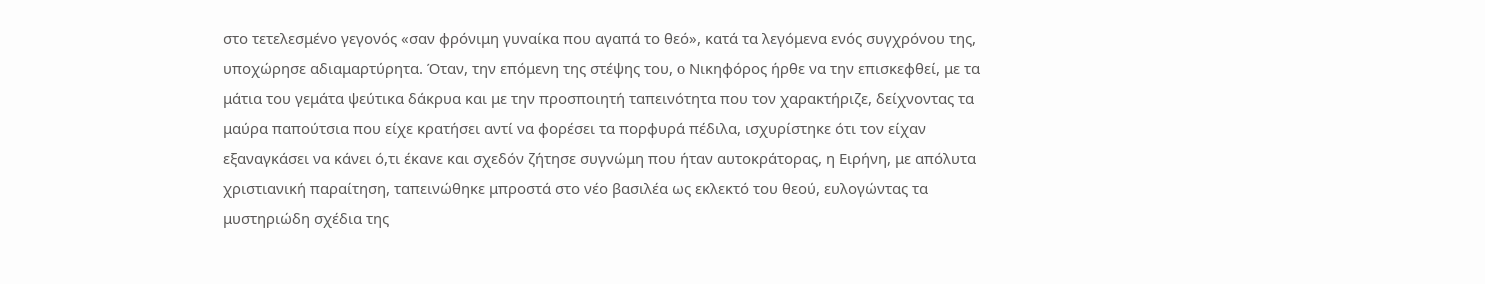στο τετελεσμένο γεγονός «σαν φρόνιμη γυναίκα που αγαπά το θεό», κατά τα λεγόμενα ενός συγχρόνου της, υποχώρησε αδιαμαρτύρητα. Όταν, την επόμενη της στέψης του, o Νικηφόρος ήρθε να την επισκεφθεί, με τα μάτια του γεμάτα ψεύτικα δάκρυα και με την προσποιητή ταπεινότητα που τον χαρακτήριζε, δείχνοντας τα μαύρα παπούτσια που είχε κρατήσει αντί να φορέσει τα πορφυρά πέδιλα, ισχυρίστηκε ότι τον είχαν εξαναγκάσει να κάνει ό,τι έκανε και σχεδόν ζήτησε συγνώμη που ήταν αυτοκράτορας, η Ειρήνη, με απόλυτα χριστιανική παραίτηση, ταπεινώθηκε μπροστά στο νέο βασιλέα ως εκλεκτό του θεού, ευλογώντας τα μυστηριώδη σχέδια της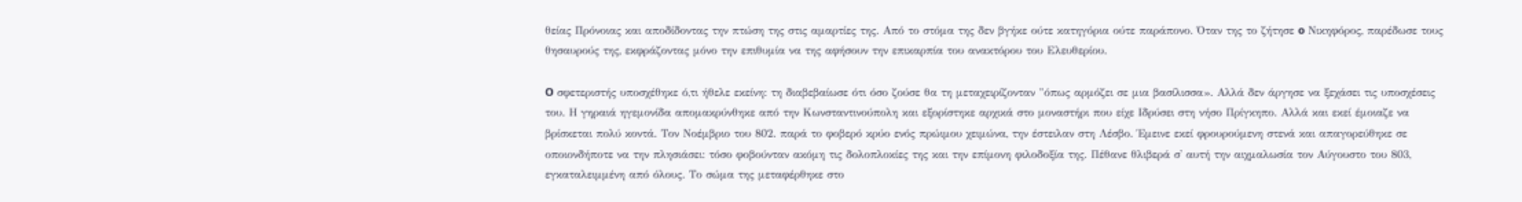θείας Πρόνοιας και αποδίδοντας την πτώση της στις αμαρτίες της. Από το στόμα της δεν βγήκε ούτε κατηγόρια ούτε παράπονο. Όταν της το ζήτησε o Νικηφόρος, παρέδωσε τους θησαυρούς της, εκφράζοντας μόνο την επιθυμία να της αφήσουν την επικαρπία του ανακτόρου του Ελευθερίου.

O σφετεριστής υποσχέθηκε ό,τι ήθελε εκείνη: τη διαβεβαίωσε ότι όσο ζούσε θα τη μεταχειρίζονταν "όπως αρμόζει σε μια βασίλισσα». Αλλά δεν άργησε να ξεχάσει τις υποσχέσεις του. Η γηραιά ηγεμονίδα απομακρύνθηκε από την Κωνσταντινούπολη και εξορίστηκε αρχικά στο μοναστήρι που είχε Ιδρύσει στη νήσο Πρίγκηπο. Αλλά και εκεί έμοιαζε να βρίσκεται πολύ κοντά. Τον Νοέμβριο του 802. παρά το φοβερό κρύο ενός πρώιμου χειμώνα, την έστειλαν στη Λέσβο. Έμεινε εκεί φρουρούμενη στενά και απαγορεύθηκε σε οποιονδήποτε να την πλησιάσει: τόσο φοβούνταν ακόμη τις δολοπλοκίες της και την επίμονη φιλοδοξία της. Πέθανε θλιβερά σ' αυτή την αιχμαλωσία τον Αύγουστο του 803, εγκαταλειμμένη από όλους. Το σώμα της μεταφέρθηκε στο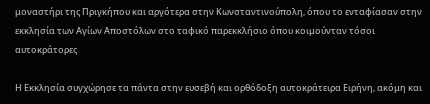μοναστήρι της Πριγκήπου και αργότερα στην Κωνσταντινούπολη, όπου το ενταφίασαν στην εκκλησία των Αγίων Αποστόλων στο ταφικό παρεκκλήσιο όπου κοιμούνταν τόσοι αυτοκράτορες

Η Εκκλησία συγχώρησε τα πάντα στην ευσεβή και ορθόδοξη αυτοκράτειρα Ειρήνη, ακόμη και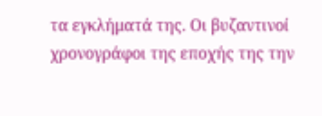τα εγκλήματά της. Οι βυζαντινοί χρονογράφοι της εποχής της την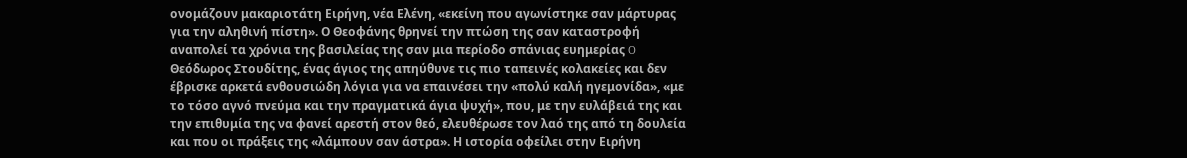ονομάζουν μακαριοτάτη Ειρήνη, νέα Ελένη, «εκείνη που αγωνίστηκε σαν μάρτυρας για την αληθινή πίστη». Ο Θεοφάνης θρηνεί την πτώση της σαν καταστροφή αναπολεί τα χρόνια της βασιλείας της σαν μια περίοδο σπάνιας ευημερίας O Θεόδωρος Στουδίτης, ένας άγιος της απηύθυνε τις πιο ταπεινές κολακείες και δεν έβρισκε αρκετά ενθουσιώδη λόγια για να επαινέσει την «πολύ καλή ηγεμονίδα», «με το τόσο αγνό πνεύμα και την πραγματικά άγια ψυχή», που, με την ευλάβειά της και την επιθυμία της να φανεί αρεστή στον θεό, ελευθέρωσε τον λαό της από τη δουλεία και που οι πράξεις της «λάμπουν σαν άστρα». Η ιστορία οφείλει στην Ειρήνη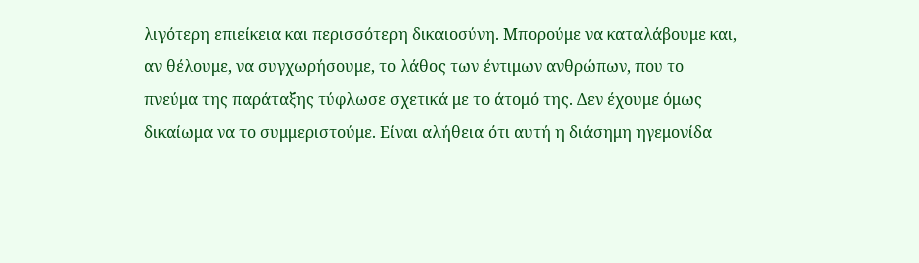λιγότερη επιείκεια και περισσότερη δικαιοσύνη. Μπορούμε να καταλάβουμε και, αν θέλουμε, να συγχωρήσουμε, το λάθος των έντιμων ανθρώπων, που το πνεύμα της παράταξης τύφλωσε σχετικά με το άτομό της. Δεν έχουμε όμως δικαίωμα να το συμμεριστούμε. Είναι αλήθεια ότι αυτή η διάσημη ηγεμονίδα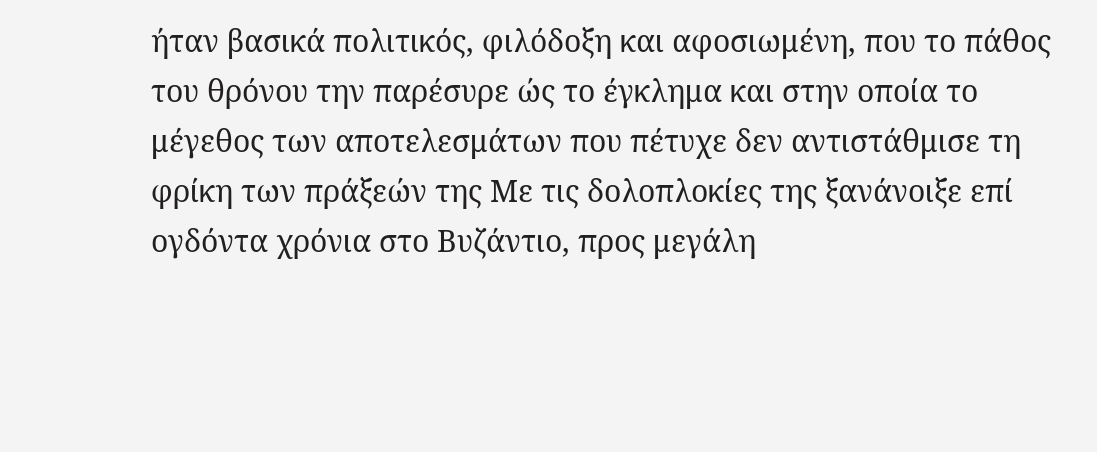ήταν βασικά πολιτικός, φιλόδοξη και αφοσιωμένη, που το πάθος του θρόνου την παρέσυρε ώς το έγκλημα και στην οποία το μέγεθος των αποτελεσμάτων που πέτυχε δεν αντιστάθμισε τη φρίκη των πράξεών της Με τις δολοπλοκίες της ξανάνοιξε επί ογδόντα χρόνια στο Βυζάντιο, προς μεγάλη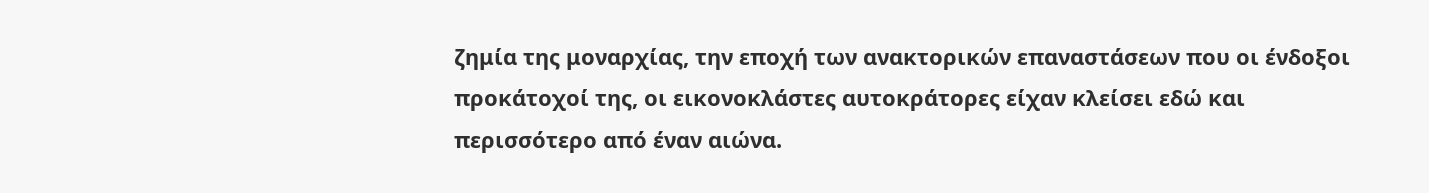ζημία της μοναρχίας, την εποχή των ανακτορικών επαναστάσεων που οι ένδοξοι προκάτοχοί της, οι εικονοκλάστες αυτοκράτορες είχαν κλείσει εδώ και περισσότερο από έναν αιώνα.